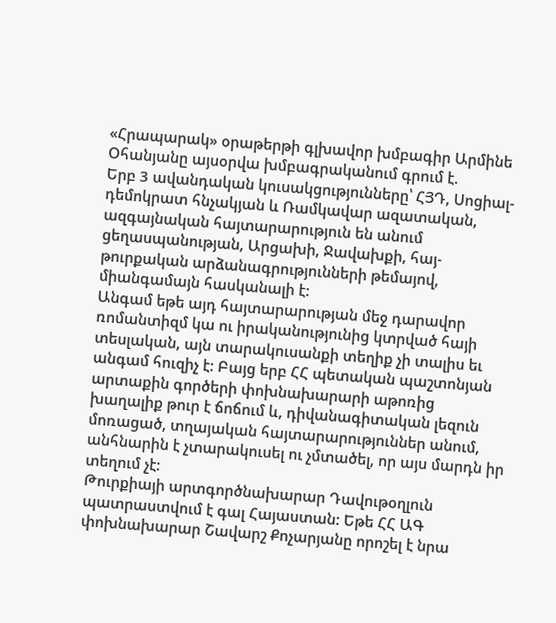«Հրապարակ» օրաթերթի գլխավոր խմբագիր Արմինե Օհանյանը այսօրվա խմբագրականում գրում է.
Երբ 3 ավանդական կուսակցությունները՝ ՀՅԴ, Սոցիալ-դեմոկրատ հնչակյան և Ռամկավար ազատական, ազգայնական հայտարարություն են անում ցեղասպանության, Արցախի, Ջավախքի, հայ-թուրքական արձանագրությունների թեմայով, միանգամայն հասկանալի է:
Անգամ եթե այդ հայտարարության մեջ դարավոր ռոմանտիզմ կա ու իրականությունից կտրված հայի տեսլական, այն տարակուսանքի տեղիք չի տալիս եւ անգամ հուզիչ է: Բայց երբ ՀՀ պետական պաշտոնյան արտաքին գործերի փոխնախարարի աթոռից խաղալիք թուր է ճոճում և, դիվանագիտական լեզուն մոռացած, տղայական հայտարարություններ անում, անհնարին է չտարակուսել ու չմտածել, որ այս մարդն իր տեղում չէ:
Թուրքիայի արտգործնախարար Դավութօղլուն պատրաստվում է գալ Հայաստան: Եթե ՀՀ ԱԳ փոխնախարար Շավարշ Քոչարյանը որոշել է նրա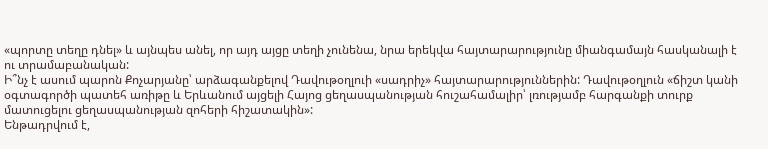«պորտը տեղը դնել» և այնպես անել, որ այդ այցը տեղի չունենա, նրա երեկվա հայտարարությունը միանգամայն հասկանալի է ու տրամաբանական:
Ի՞նչ է ասում պարոն Քոչարյանը՝ արձագանքելով Դավութօղլուի «սադրիչ» հայտարարություններին: Դավութօղլուն «ճիշտ կանի օգտագործի պատեհ առիթը և Երևանում այցելի Հայոց ցեղասպանության հուշահամալիր՝ լռությամբ հարգանքի տուրք մատուցելու ցեղասպանության զոհերի հիշատակին»:
Ենթադրվում է,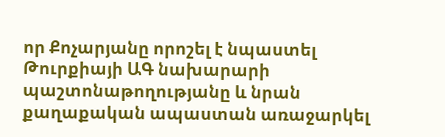որ Քոչարյանը որոշել է նպաստել Թուրքիայի ԱԳ նախարարի պաշտոնաթողությանը և նրան քաղաքական ապաստան առաջարկել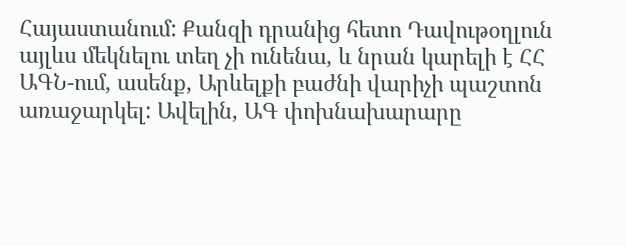Հայաստանում: Քանզի դրանից հետո Դավութօղլուն այլևս մեկնելու տեղ չի ունենա, և նրան կարելի է ՀՀ ԱԳՆ-ում, ասենք, Արևելքի բաժնի վարիչի պաշտոն առաջարկել: Ավելին, ԱԳ փոխնախարարը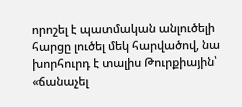որոշել է պատմական անլուծելի հարցը լուծել մեկ հարվածով, նա խորհուրդ է տալիս Թուրքիային՝ «ճանաչել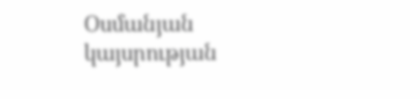Օսմանյան կայսրության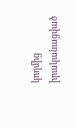կողմից իրականացված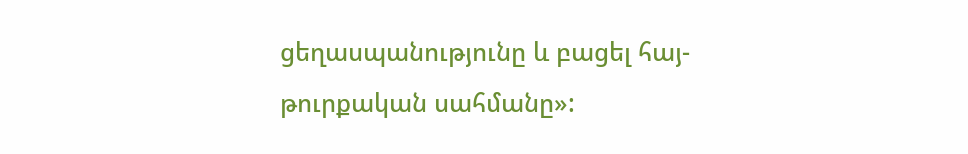ցեղասպանությունը և բացել հայ-թուրքական սահմանը»: